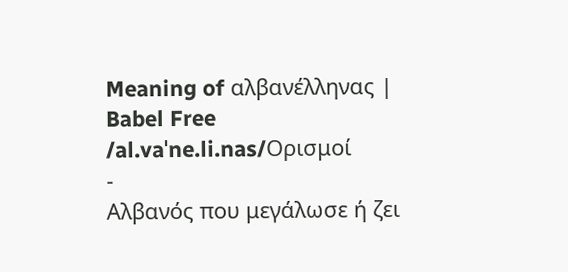Meaning of αλβανέλληνας | Babel Free
/al.vaˈne.li.nas/Ορισμοί
-
Αλβανός που μεγάλωσε ή ζει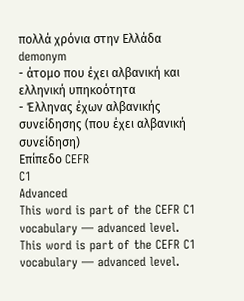πολλά χρόνια στην Ελλάδα demonym
- άτομο που έχει αλβανική και ελληνική υπηκοότητα
- Έλληνας έχων αλβανικής συνείδησης (που έχει αλβανική συνείδηση)
Επίπεδο CEFR
C1
Advanced
This word is part of the CEFR C1 vocabulary — advanced level.
This word is part of the CEFR C1 vocabulary — advanced level.